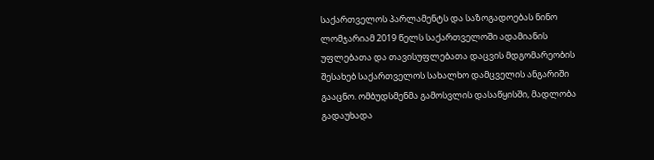საქართველოს პარლამენტს და საზოგადოებას ნინო ლომჯარიამ 2019 წელს საქართველოში ადამიანის უფლებათა და თავისუფლებათა დაცვის მდგომარეობის შესახებ საქართველოს სახალხო დამცველის ანგარიში გააცნო. ომბუდსმენმა გამოსვლის დასაწყისში, მადლობა გადაუხადა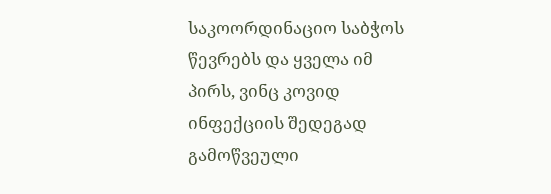საკოორდინაციო საბჭოს წევრებს და ყველა იმ პირს, ვინც კოვიდ ინფექციის შედეგად გამოწვეული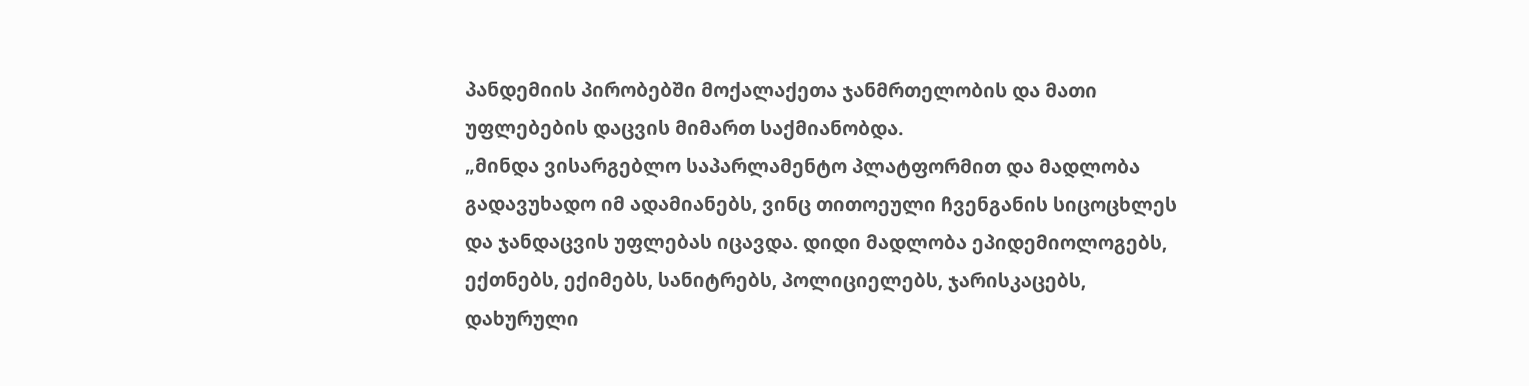პანდემიის პირობებში მოქალაქეთა ჯანმრთელობის და მათი უფლებების დაცვის მიმართ საქმიანობდა.
„მინდა ვისარგებლო საპარლამენტო პლატფორმით და მადლობა გადავუხადო იმ ადამიანებს, ვინც თითოეული ჩვენგანის სიცოცხლეს და ჯანდაცვის უფლებას იცავდა. დიდი მადლობა ეპიდემიოლოგებს, ექთნებს, ექიმებს, სანიტრებს, პოლიციელებს, ჯარისკაცებს, დახურული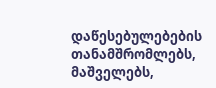დაწესებულებების თანამშრომლებს, მაშველებს,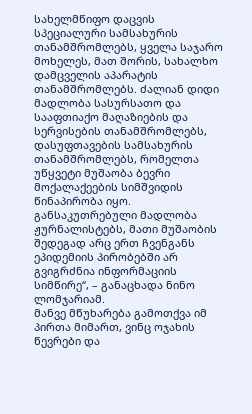სახელმწიფო დაცვის სპეციალური სამსახურის თანამშრომლებს, ყველა საჯარო მოხელეს, მათ შორის, სახალხო დამცველის აპარატის თანამშრომლებს. ძალიან დიდი მადლობა სასურსათო და სააფთიაქო მაღაზიების და სერვისების თანამშრომლებს, დასუფთავების სამსახურის თანამშრომლებს, რომელთა უწყვეტი მუშაობა ბევრი მოქალაქეების სიმშვიდის წინაპირობა იყო. განსაკუთრებული მადლობა ჟურნალისტებს, მათი მუშაობის შედეგად არც ერთ ჩვენგანს ეპიდემიის პირობებში არ გვიგრძნია ინფორმაციის სიმწირე“, – განაცხადა ნინო ლომჯარიამ.
მანვე მწუხარება გამოთქვა იმ პირთა მიმართ, ვინც ოჯახის წევრები და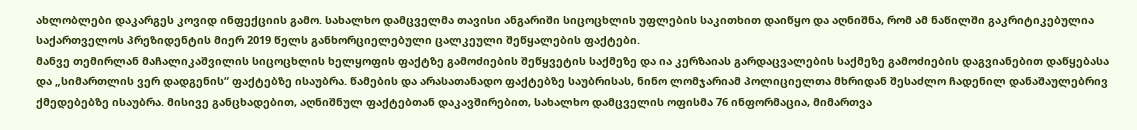ახლობლები დაკარგეს კოვიდ ინფექციის გამო. სახალხო დამცველმა თავისი ანგარიში სიცოცხლის უფლების საკითხით დაიწყო და აღნიშნა, რომ ამ ნაწილში გაკრიტიკებულია საქართველოს პრეზიდენტის მიერ 2019 წელს განხორციელებული ცალკეული შეწყალების ფაქტები.
მანვე თემირლან მაჩალიკაშვილის სიცოცხლის ხელყოფის ფაქტზე გამოძიების შეწყვეტის საქმეზე და ია კერზაიას გარდაცვალების საქმეზე გამოძიების დაგვიანებით დაწყებასა და „სიმართლის ვერ დადგენის“ ფაქტებზე ისაუბრა. წამების და არასათანადო ფაქტებზე საუბრისას, ნინო ლომჯარიამ პოლიციელთა მხრიდან შესაძლო ჩადენილ დანაშაულებრივ ქმედებებზე ისაუბრა. მისივე განცხადებით, აღნიშნულ ფაქტებთან დაკავშირებით, სახალხო დამცველის ოფისმა 76 ინფორმაცია, მიმართვა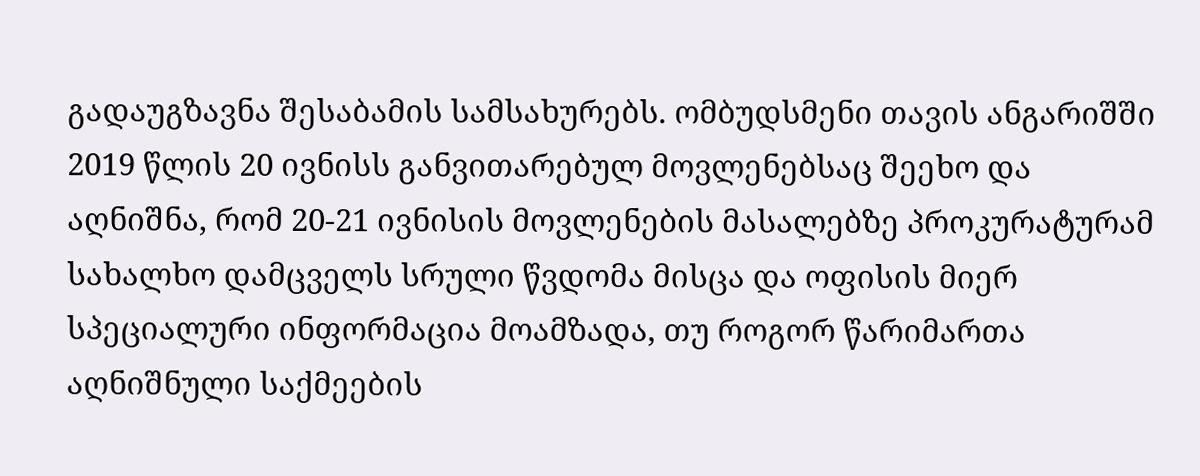გადაუგზავნა შესაბამის სამსახურებს. ომბუდსმენი თავის ანგარიშში 2019 წლის 20 ივნისს განვითარებულ მოვლენებსაც შეეხო და აღნიშნა, რომ 20-21 ივნისის მოვლენების მასალებზე პროკურატურამ სახალხო დამცველს სრული წვდომა მისცა და ოფისის მიერ სპეციალური ინფორმაცია მოამზადა, თუ როგორ წარიმართა აღნიშნული საქმეების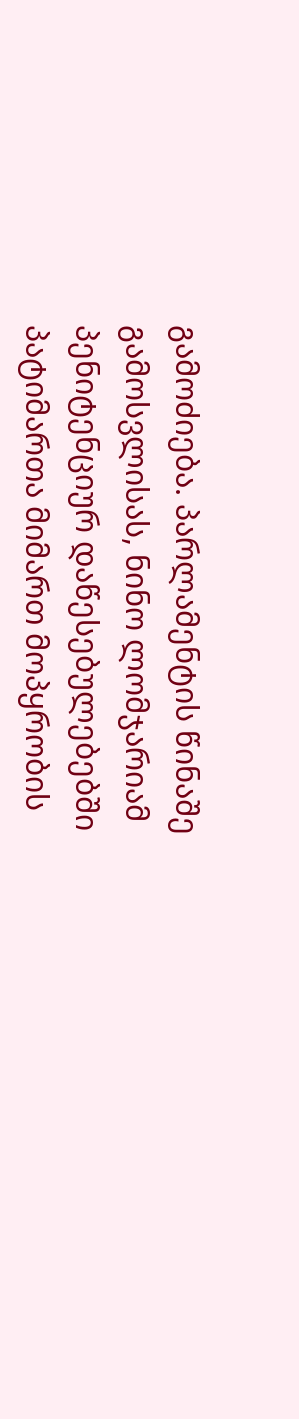გამოძიება. პარლამენტის წინაშე გამოსვლისას, ნინო ლომჯარიამ პენიტენციურ დაწესებულებებში პატიმართა მიმართ მოპყრობის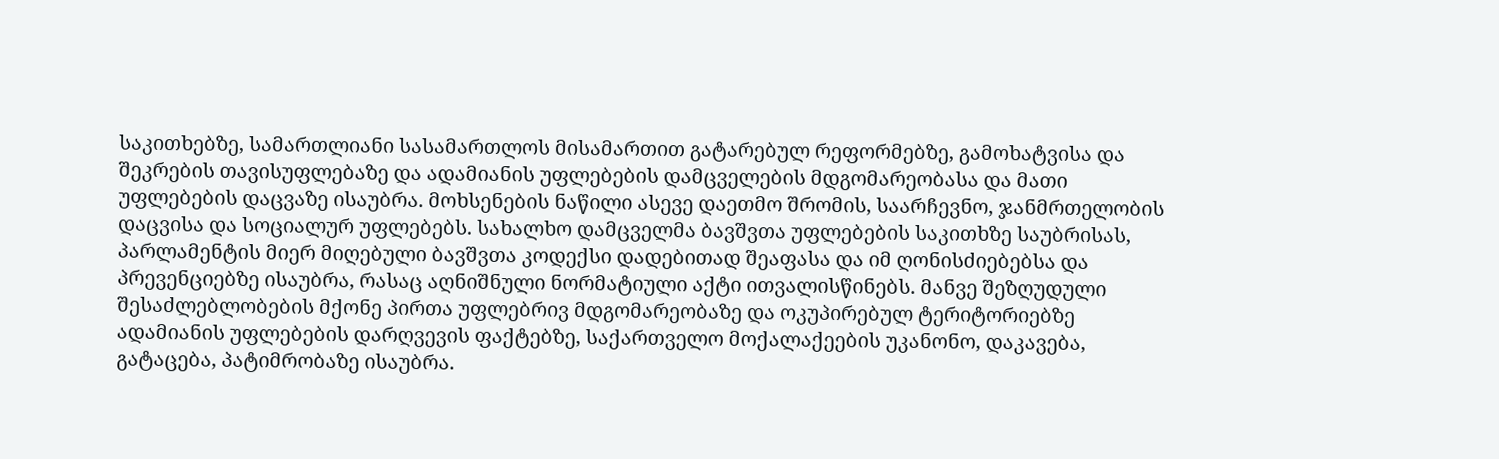საკითხებზე, სამართლიანი სასამართლოს მისამართით გატარებულ რეფორმებზე, გამოხატვისა და შეკრების თავისუფლებაზე და ადამიანის უფლებების დამცველების მდგომარეობასა და მათი უფლებების დაცვაზე ისაუბრა. მოხსენების ნაწილი ასევე დაეთმო შრომის, საარჩევნო, ჯანმრთელობის დაცვისა და სოციალურ უფლებებს. სახალხო დამცველმა ბავშვთა უფლებების საკითხზე საუბრისას, პარლამენტის მიერ მიღებული ბავშვთა კოდექსი დადებითად შეაფასა და იმ ღონისძიებებსა და პრევენციებზე ისაუბრა, რასაც აღნიშნული ნორმატიული აქტი ითვალისწინებს. მანვე შეზღუდული შესაძლებლობების მქონე პირთა უფლებრივ მდგომარეობაზე და ოკუპირებულ ტერიტორიებზე ადამიანის უფლებების დარღვევის ფაქტებზე, საქართველო მოქალაქეების უკანონო, დაკავება, გატაცება, პატიმრობაზე ისაუბრა.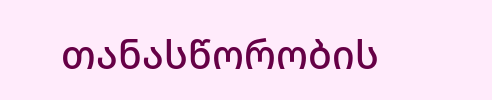თანასწორობის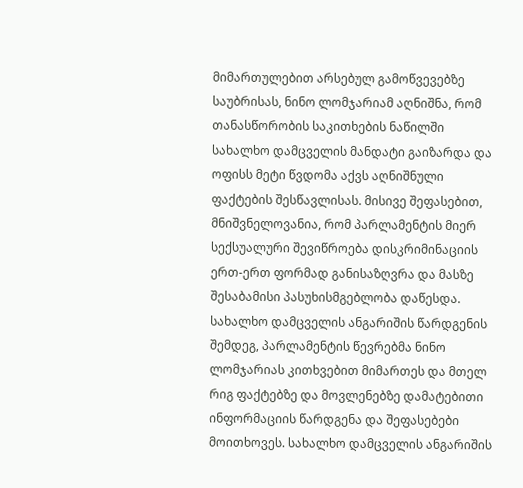მიმართულებით არსებულ გამოწვევებზე საუბრისას, ნინო ლომჯარიამ აღნიშნა, რომ თანასწორობის საკითხების ნაწილში სახალხო დამცველის მანდატი გაიზარდა და ოფისს მეტი წვდომა აქვს აღნიშნული ფაქტების შესწავლისას. მისივე შეფასებით, მნიშვნელოვანია, რომ პარლამენტის მიერ სექსუალური შევიწროება დისკრიმინაციის ერთ-ერთ ფორმად განისაზღვრა და მასზე შესაბამისი პასუხისმგებლობა დაწესდა. სახალხო დამცველის ანგარიშის წარდგენის შემდეგ, პარლამენტის წევრებმა ნინო ლომჯარიას კითხვებით მიმართეს და მთელ რიგ ფაქტებზე და მოვლენებზე დამატებითი ინფორმაციის წარდგენა და შეფასებები მოითხოვეს. სახალხო დამცველის ანგარიშის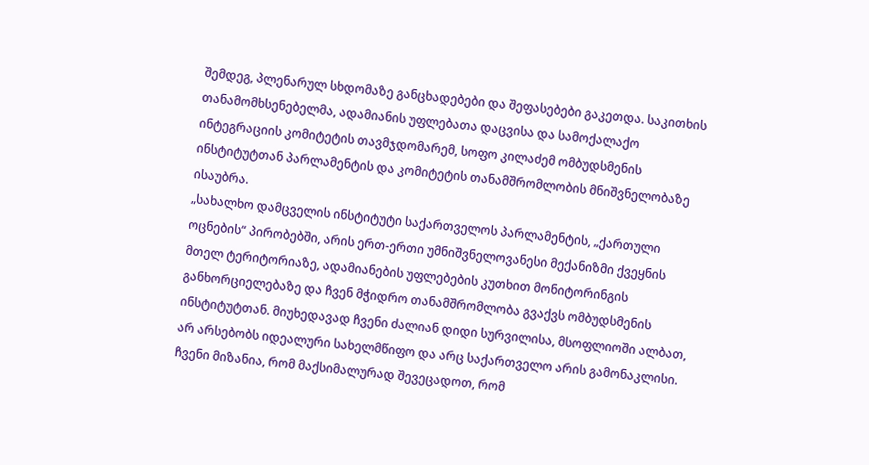შემდეგ, პლენარულ სხდომაზე განცხადებები და შეფასებები გაკეთდა. საკითხის თანამომხსენებელმა, ადამიანის უფლებათა დაცვისა და სამოქალაქო ინტეგრაციის კომიტეტის თავმჯდომარემ, სოფო კილაძემ ომბუდსმენის ინსტიტუტთან პარლამენტის და კომიტეტის თანამშრომლობის მნიშვნელობაზე ისაუბრა.
„სახალხო დამცველის ინსტიტუტი საქართველოს პარლამენტის, „ქართული ოცნების“ პირობებში, არის ერთ-ერთი უმნიშვნელოვანესი მექანიზმი ქვეყნის მთელ ტერიტორიაზე, ადამიანების უფლებების კუთხით მონიტორინგის განხორციელებაზე და ჩვენ მჭიდრო თანამშრომლობა გვაქვს ომბუდსმენის ინსტიტუტთან. მიუხედავად ჩვენი ძალიან დიდი სურვილისა, მსოფლიოში ალბათ, არ არსებობს იდეალური სახელმწიფო და არც საქართველო არის გამონაკლისი. ჩვენი მიზანია, რომ მაქსიმალურად შევეცადოთ, რომ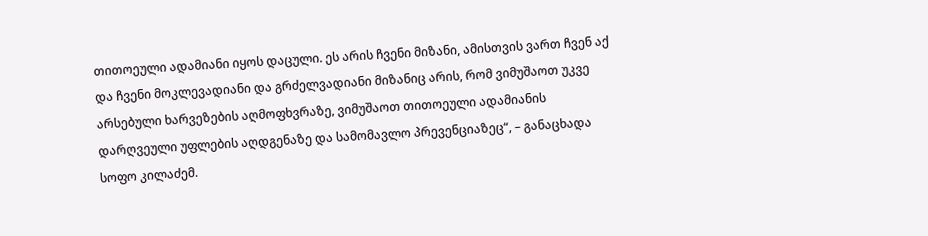თითოეული ადამიანი იყოს დაცული. ეს არის ჩვენი მიზანი, ამისთვის ვართ ჩვენ აქ და ჩვენი მოკლევადიანი და გრძელვადიანი მიზანიც არის, რომ ვიმუშაოთ უკვე არსებული ხარვეზების აღმოფხვრაზე, ვიმუშაოთ თითოეული ადამიანის დარღვეული უფლების აღდგენაზე და სამომავლო პრევენციაზეც“, – განაცხადა სოფო კილაძემ.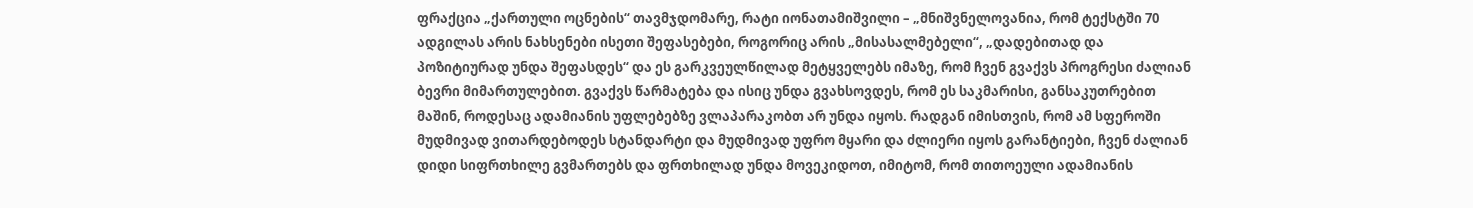ფრაქცია „ქართული ოცნების“ თავმჯდომარე, რატი იონათამიშვილი – „მნიშვნელოვანია, რომ ტექსტში 70 ადგილას არის ნახსენები ისეთი შეფასებები, როგორიც არის „მისასალმებელი“, „დადებითად და პოზიტიურად უნდა შეფასდეს“ და ეს გარკვეულწილად მეტყველებს იმაზე, რომ ჩვენ გვაქვს პროგრესი ძალიან ბევრი მიმართულებით. გვაქვს წარმატება და ისიც უნდა გვახსოვდეს, რომ ეს საკმარისი, განსაკუთრებით მაშინ, როდესაც ადამიანის უფლებებზე ვლაპარაკობთ არ უნდა იყოს. რადგან იმისთვის, რომ ამ სფეროში მუდმივად ვითარდებოდეს სტანდარტი და მუდმივად უფრო მყარი და ძლიერი იყოს გარანტიები, ჩვენ ძალიან დიდი სიფრთხილე გვმართებს და ფრთხილად უნდა მოვეკიდოთ, იმიტომ, რომ თითოეული ადამიანის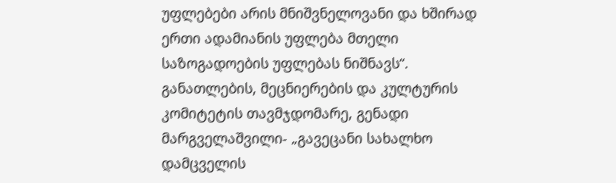უფლებები არის მნიშვნელოვანი და ხშირად ერთი ადამიანის უფლება მთელი საზოგადოების უფლებას ნიშნავს“.
განათლების, მეცნიერების და კულტურის კომიტეტის თავმჯდომარე, გენადი მარგველაშვილი- „გავეცანი სახალხო დამცველის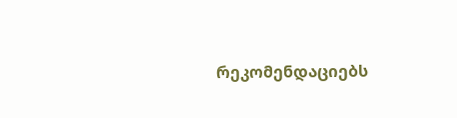რეკომენდაციებს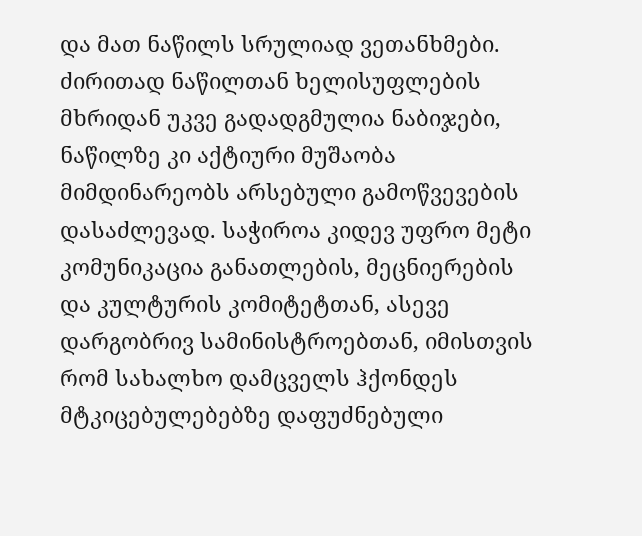და მათ ნაწილს სრულიად ვეთანხმები. ძირითად ნაწილთან ხელისუფლების მხრიდან უკვე გადადგმულია ნაბიჯები, ნაწილზე კი აქტიური მუშაობა მიმდინარეობს არსებული გამოწვევების დასაძლევად. საჭიროა კიდევ უფრო მეტი კომუნიკაცია განათლების, მეცნიერების და კულტურის კომიტეტთან, ასევე დარგობრივ სამინისტროებთან, იმისთვის რომ სახალხო დამცველს ჰქონდეს მტკიცებულებებზე დაფუძნებული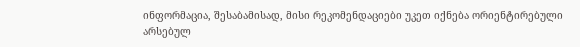ინფორმაცია, შესაბამისად, მისი რეკომენდაციები უკეთ იქნება ორიენტირებული არსებულ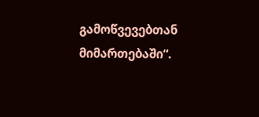გამოწვევებთან მიმართებაში“.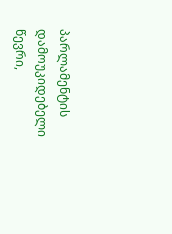პარლამენტის დამოუკიდებელი წევრი,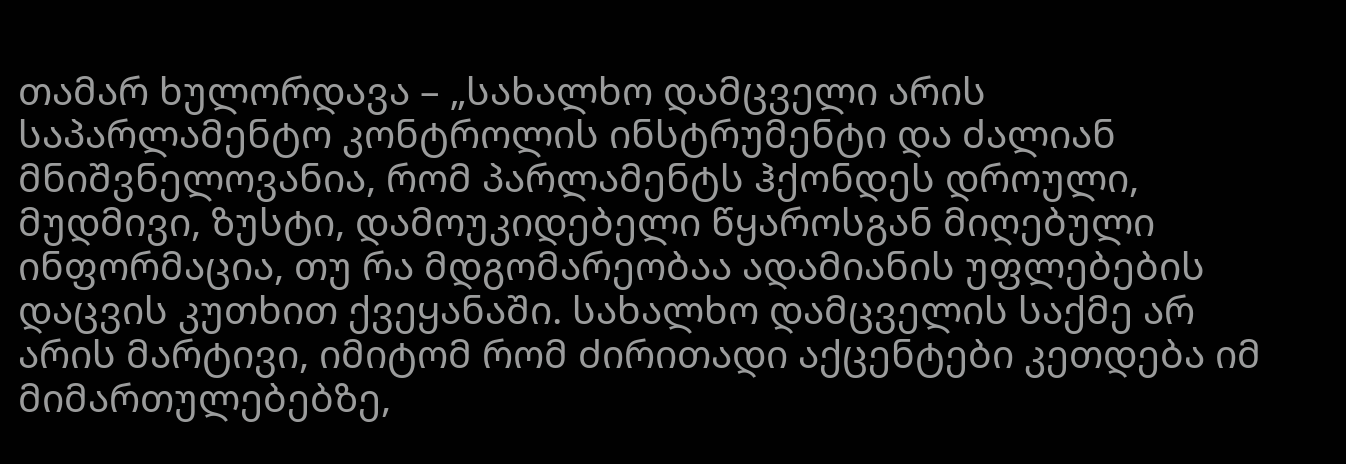თამარ ხულორდავა – „სახალხო დამცველი არის საპარლამენტო კონტროლის ინსტრუმენტი და ძალიან მნიშვნელოვანია, რომ პარლამენტს ჰქონდეს დროული, მუდმივი, ზუსტი, დამოუკიდებელი წყაროსგან მიღებული ინფორმაცია, თუ რა მდგომარეობაა ადამიანის უფლებების დაცვის კუთხით ქვეყანაში. სახალხო დამცველის საქმე არ არის მარტივი, იმიტომ რომ ძირითადი აქცენტები კეთდება იმ მიმართულებებზე,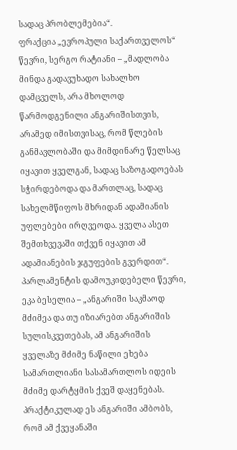სადაც პრობლემებია“.
ფრაქცია „ევროპული საქართველოს“ წევრი, სერგო რატიანი – „მადლობა მინდა გადავუხადო სახალხო დამცველს, არა მხოლოდ წარმოდგენილი ანგარიშისთვის, არამედ იმისთვისაც, რომ წლების განმავლობაში და მიმდინარე წელსაც იყავით ყველგან, სადაც საზოგადოებას სჭირდებოდა და მართლაც, სადაც სახელმწიფოს მხრიდან ადამიანის უფლებები ირღვეოდა. ყველა ასეთ შემთხვევაში თქვენ იყავით ამ ადამიანების ჯგუფების გვერდით“. პარლამენტის დამოუკიდებელი წევრი, ეკა ბესელია – „ანგარიში საკმაოდ მძიმეა და თუ იზიარებთ ანგარიშის სულისკვეთებას, ამ ანგარიშის ყველაზე მძიმე ნაწილი ეხება სამართლიანი სასამართლოს იდეის მძიმე დარტყმის ქვეშ დაყენებას. პრაქტიკულად ეს ანგარიში ამბობს, რომ ამ ქვეყანაში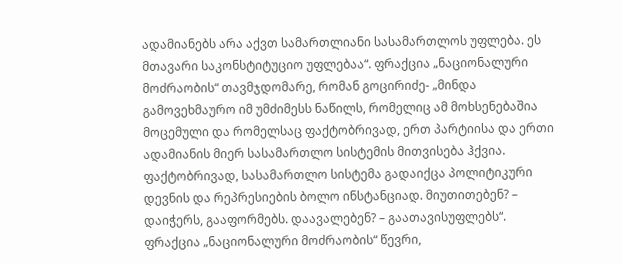ადამიანებს არა აქვთ სამართლიანი სასამართლოს უფლება. ეს მთავარი საკონსტიტუციო უფლებაა“. ფრაქცია „ნაციონალური მოძრაობის“ თავმჯდომარე, რომან გოცირიძე- „მინდა გამოვეხმაურო იმ უმძიმესს ნაწილს, რომელიც ამ მოხსენებაშია მოცემული და რომელსაც ფაქტობრივად, ერთ პარტიისა და ერთი ადამიანის მიერ სასამართლო სისტემის მითვისება ჰქვია. ფაქტობრივად, სასამართლო სისტემა გადაიქცა პოლიტიკური დევნის და რეპრესიების ბოლო ინსტანციად. მიუთითებენ? – დაიჭერს, გააფორმებს. დაავალებენ? – გაათავისუფლებს“.
ფრაქცია „ნაციონალური მოძრაობის“ წევრი,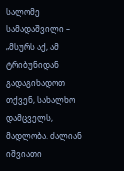სალომე სამადაშვილი – „მსურს აქ, ამ ტრიბუნიდან გადაგიხადოთ თქვენ, სახალხო დამცველს, მადლობა. ძალიან იშვიათი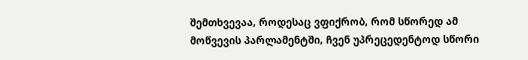შემთხვევაა, როდესაც ვფიქრობ, რომ სწორედ ამ მოწვევის პარლამენტში, ჩვენ უპრეცედენტოდ სწორი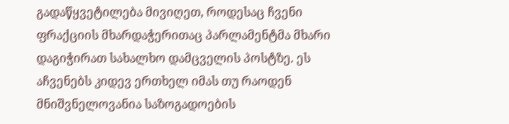გადაწყვეტილება მივიღეთ, როდესაც ჩვენი ფრაქციის მხარდაჭერითაც პარლამენტმა მხარი დაგიჭირათ სახალხო დამცველის პოსტზე. ეს აჩვენებს კიდევ ერთხელ იმას თუ რაოდენ მნიშვნელოვანია საზოგადოების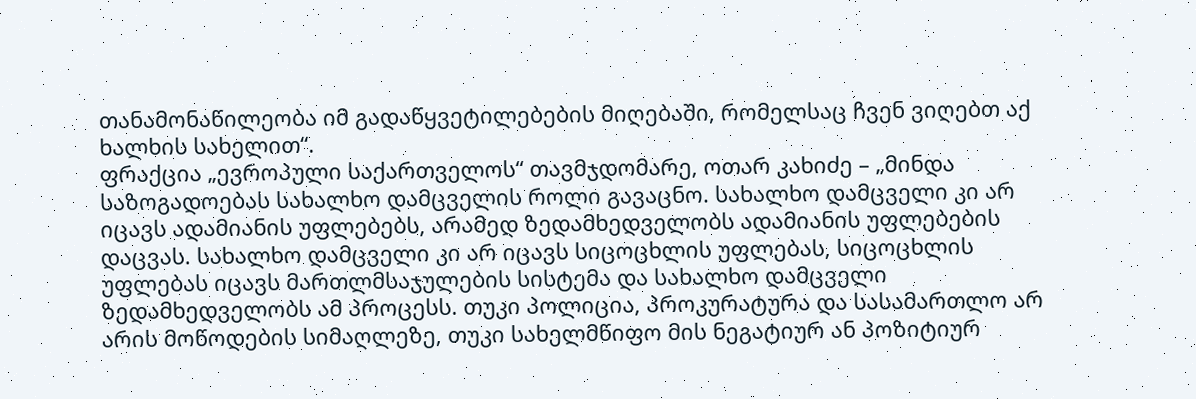თანამონაწილეობა იმ გადაწყვეტილებების მიღებაში, რომელსაც ჩვენ ვიღებთ აქ ხალხის სახელით“.
ფრაქცია „ევროპული საქართველოს“ თავმჯდომარე, ოთარ კახიძე – „მინდა საზოგადოებას სახალხო დამცველის როლი გავაცნო. სახალხო დამცველი კი არ იცავს ადამიანის უფლებებს, არამედ ზედამხედველობს ადამიანის უფლებების დაცვას. სახალხო დამცველი კი არ იცავს სიცოცხლის უფლებას, სიცოცხლის უფლებას იცავს მართლმსაჯულების სისტემა და სახალხო დამცველი ზედამხედველობს ამ პროცესს. თუკი პოლიცია, პროკურატურა და სასამართლო არ არის მოწოდების სიმაღლეზე, თუკი სახელმწიფო მის ნეგატიურ ან პოზიტიურ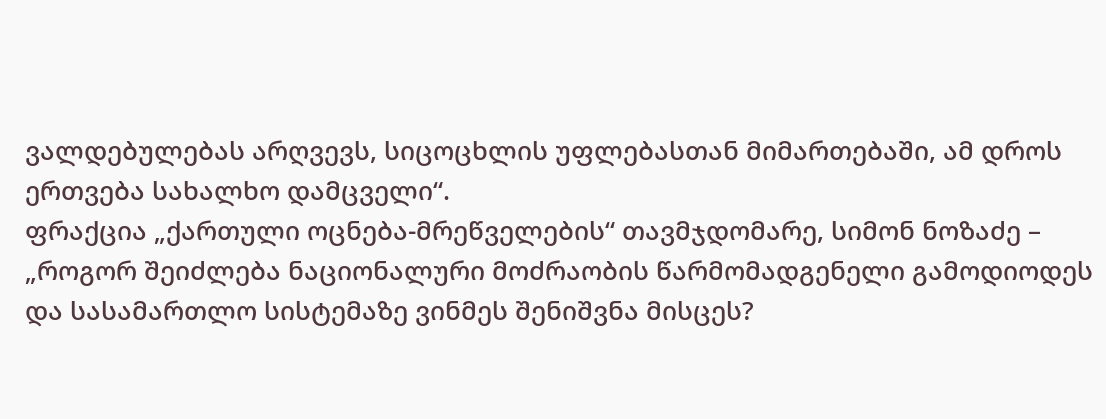ვალდებულებას არღვევს, სიცოცხლის უფლებასთან მიმართებაში, ამ დროს ერთვება სახალხო დამცველი“.
ფრაქცია „ქართული ოცნება-მრეწველების“ თავმჯდომარე, სიმონ ნოზაძე – „როგორ შეიძლება ნაციონალური მოძრაობის წარმომადგენელი გამოდიოდეს და სასამართლო სისტემაზე ვინმეს შენიშვნა მისცეს?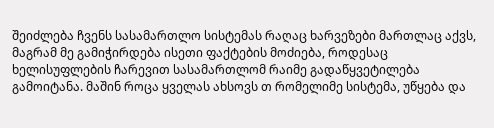შეიძლება ჩვენს სასამართლო სისტემას რაღაც ხარვეზები მართლაც აქვს, მაგრამ მე გამიჭირდება ისეთი ფაქტების მოძიება, როდესაც ხელისუფლების ჩარევით სასამართლომ რაიმე გადაწყვეტილება გამოიტანა. მაშინ როცა ყველას ახსოვს თ რომელიმე სისტემა, უწყება და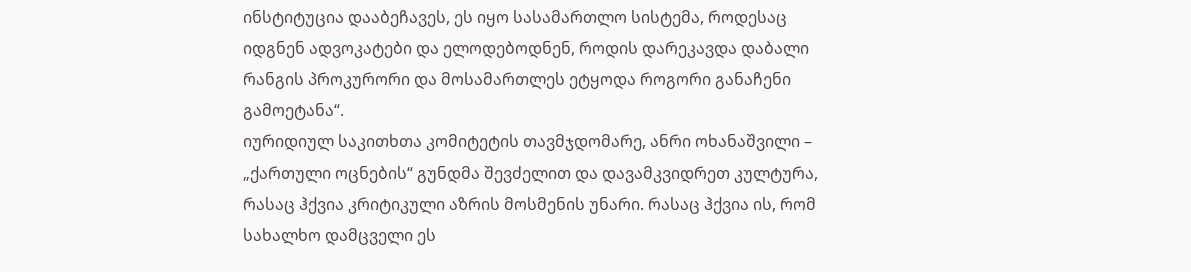ინსტიტუცია დააბეჩავეს, ეს იყო სასამართლო სისტემა, როდესაც იდგნენ ადვოკატები და ელოდებოდნენ, როდის დარეკავდა დაბალი რანგის პროკურორი და მოსამართლეს ეტყოდა როგორი განაჩენი გამოეტანა“.
იურიდიულ საკითხთა კომიტეტის თავმჯდომარე, ანრი ოხანაშვილი – „ქართული ოცნების“ გუნდმა შევძელით და დავამკვიდრეთ კულტურა, რასაც ჰქვია კრიტიკული აზრის მოსმენის უნარი. რასაც ჰქვია ის, რომ სახალხო დამცველი ეს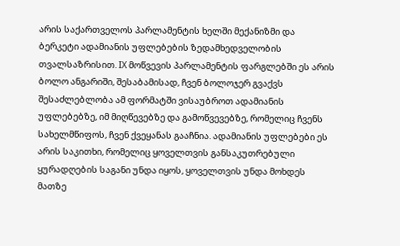არის საქართველოს პარლამენტის ხელში მექანიზმი და ბერკეტი ადამიანის უფლებების ზედამხედველობის თვალსაზრისით. IX მოწვევის პარლამენტის ფარგლებში ეს არის ბოლო ანგარიში, შესაბამისად, ჩვენ ბოლოჯერ გვაქვს შესაძლებლობა ამ ფორმატში ვისაუბროთ ადამიანის უფლებებზე, იმ მიღწევებზე და გამოწვევებზე, რომელიც ჩვენს სახელმწიფოს, ჩვენ ქვეყანას გააჩნია. ადამიანის უფლებები ეს არის საკითხი, რომელიც ყოველთვის განსაკუთრებული ყურადღების საგანი უნდა იყოს, ყოველთვის უნდა მოხდეს მათზე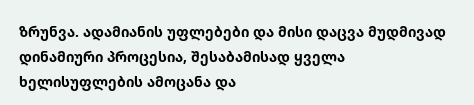ზრუნვა. ადამიანის უფლებები და მისი დაცვა მუდმივად დინამიური პროცესია, შესაბამისად ყველა ხელისუფლების ამოცანა და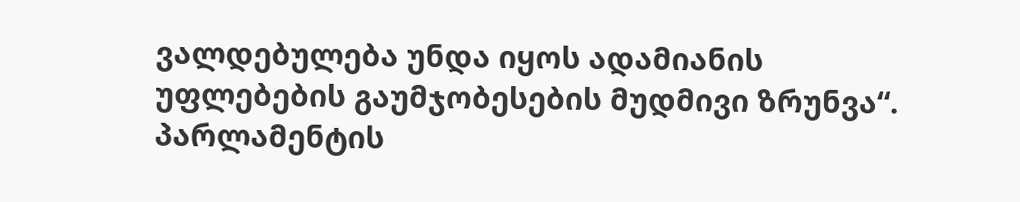ვალდებულება უნდა იყოს ადამიანის უფლებების გაუმჯობესების მუდმივი ზრუნვა“.
პარლამენტის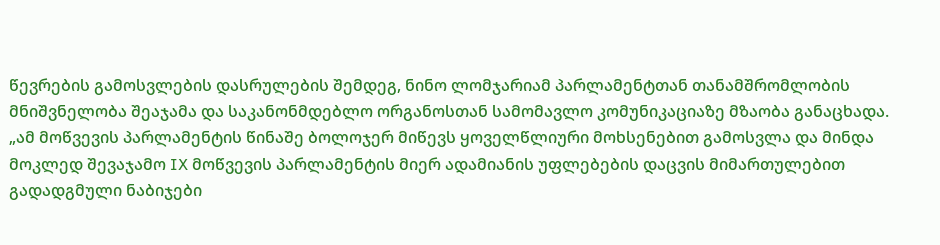წევრების გამოსვლების დასრულების შემდეგ, ნინო ლომჯარიამ პარლამენტთან თანამშრომლობის მნიშვნელობა შეაჯამა და საკანონმდებლო ორგანოსთან სამომავლო კომუნიკაციაზე მზაობა განაცხადა.
„ამ მოწვევის პარლამენტის წინაშე ბოლოჯერ მიწევს ყოველწლიური მოხსენებით გამოსვლა და მინდა მოკლედ შევაჯამო IX მოწვევის პარლამენტის მიერ ადამიანის უფლებების დაცვის მიმართულებით გადადგმული ნაბიჯები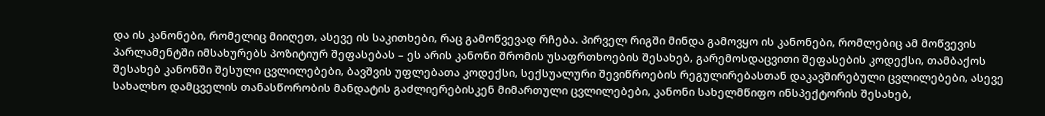და ის კანონები, რომელიც მიიღეთ, ასევე ის საკითხები, რაც გამოწვევად რჩება. პირველ რიგში მინდა გამოვყო ის კანონები, რომლებიც ამ მოწვევის პარლამენტში იმსახურებს პოზიტიურ შეფასებას – ეს არის კანონი შრომის უსაფრთხოების შესახებ, გარემოსდაცვითი შეფასების კოდექსი, თამბაქოს შესახებ კანონში შესული ცვლილებები, ბავშვის უფლებათა კოდექსი, სექსუალური შევიწროების რეგულირებასთან დაკავშირებული ცვლილებები, ასევე სახალხო დამცველის თანასწორობის მანდატის გაძლიერებისკენ მიმართული ცვლილებები, კანონი სახელმწიფო ინსპექტორის შესახებ,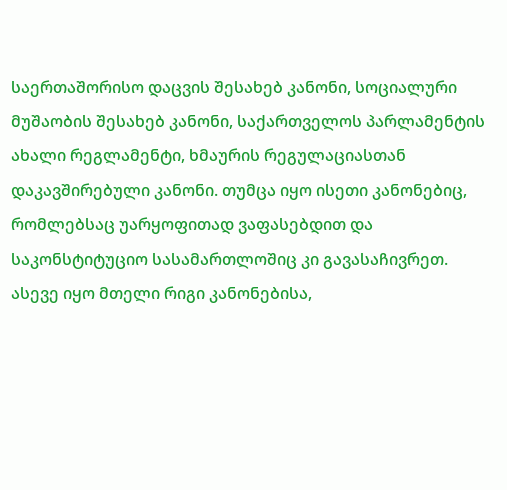საერთაშორისო დაცვის შესახებ კანონი, სოციალური მუშაობის შესახებ კანონი, საქართველოს პარლამენტის ახალი რეგლამენტი, ხმაურის რეგულაციასთან დაკავშირებული კანონი. თუმცა იყო ისეთი კანონებიც, რომლებსაც უარყოფითად ვაფასებდით და საკონსტიტუციო სასამართლოშიც კი გავასაჩივრეთ. ასევე იყო მთელი რიგი კანონებისა,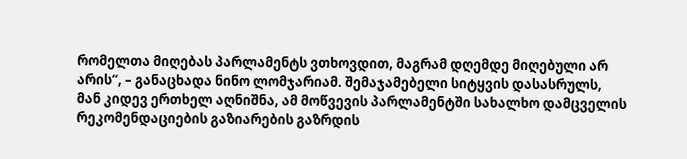რომელთა მიღებას პარლამენტს ვთხოვდით, მაგრამ დღემდე მიღებული არ არის“, – განაცხადა ნინო ლომჯარიამ. შემაჯამებელი სიტყვის დასასრულს,
მან კიდევ ერთხელ აღნიშნა, ამ მოწვევის პარლამენტში სახალხო დამცველის რეკომენდაციების გაზიარების გაზრდის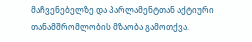მაჩვენებელზე და პარლამენტთან აქტიური თანამშრომლობის მზაობა გამოთქვა.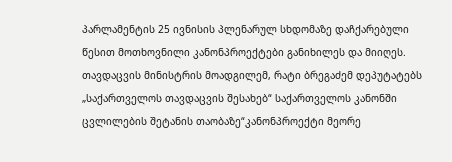პარლამენტის 25 ივნისის პლენარულ სხდომაზე დაჩქარებული წესით მოთხოვნილი კანონპროექტები განიხილეს და მიიღეს. თავდაცვის მინისტრის მოადგილემ, რატი ბრეგაძემ დეპუტატებს „საქართველოს თავდაცვის შესახებ“ საქართველოს კანონში ცვლილების შეტანის თაობაზე“კანონპროექტი მეორე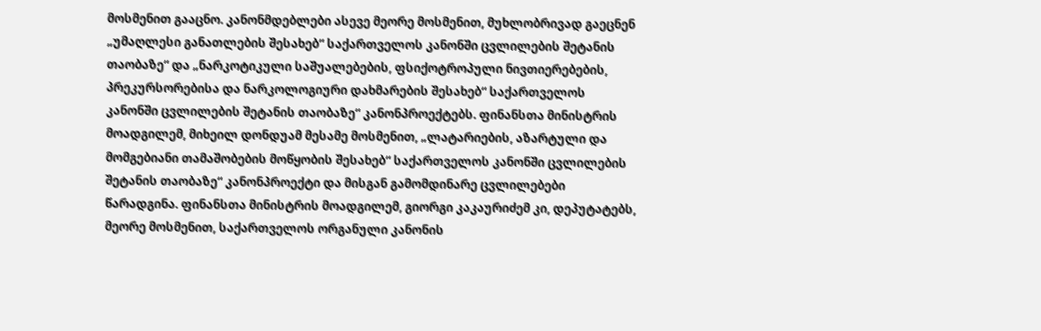მოსმენით გააცნო. კანონმდებლები ასევე მეორე მოსმენით, მუხლობრივად გაეცნენ „უმაღლესი განათლების შესახებ“ საქართველოს კანონში ცვლილების შეტანის თაობაზე“ და „ნარკოტიკული საშუალებების, ფსიქოტროპული ნივთიერებების, პრეკურსორებისა და ნარკოლოგიური დახმარების შესახებ“ საქართველოს კანონში ცვლილების შეტანის თაობაზე“ კანონპროექტებს. ფინანსთა მინისტრის მოადგილემ, მიხეილ დონდუამ მესამე მოსმენით, „ლატარიების, აზარტული და მომგებიანი თამაშობების მოწყობის შესახებ“ საქართველოს კანონში ცვლილების შეტანის თაობაზე“ კანონპროექტი და მისგან გამომდინარე ცვლილებები წარადგინა. ფინანსთა მინისტრის მოადგილემ, გიორგი კაკაურიძემ კი, დეპუტატებს, მეორე მოსმენით, საქართველოს ორგანული კანონის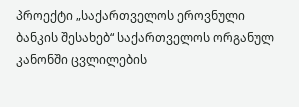პროექტი „საქართველოს ეროვნული ბანკის შესახებ“ საქართველოს ორგანულ კანონში ცვლილების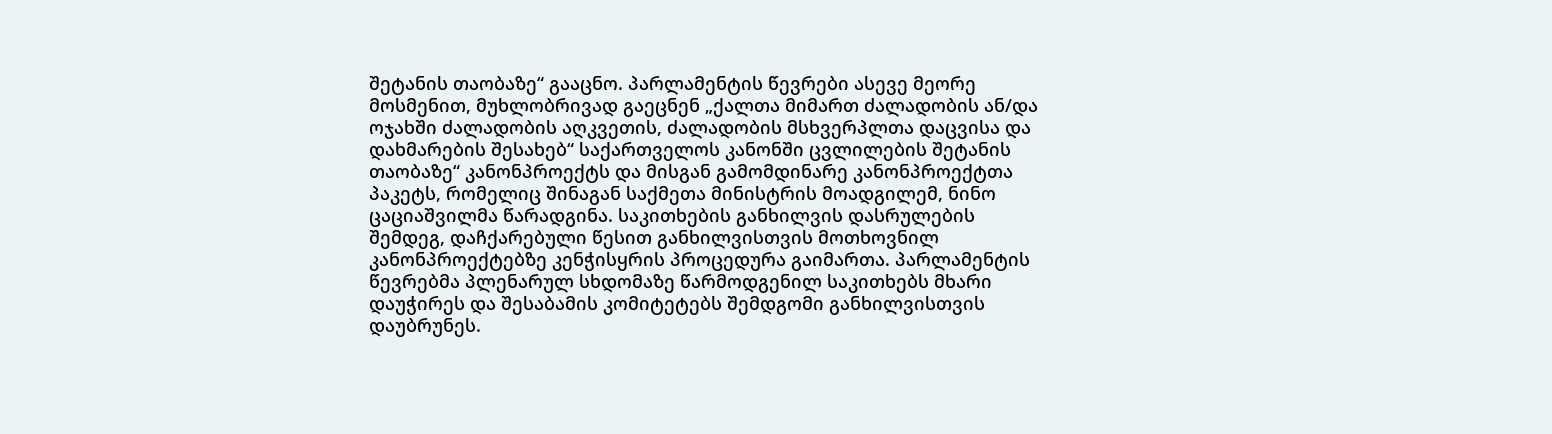შეტანის თაობაზე“ გააცნო. პარლამენტის წევრები ასევე მეორე მოსმენით, მუხლობრივად გაეცნენ „ქალთა მიმართ ძალადობის ან/და ოჯახში ძალადობის აღკვეთის, ძალადობის მსხვერპლთა დაცვისა და დახმარების შესახებ“ საქართველოს კანონში ცვლილების შეტანის თაობაზე“ კანონპროექტს და მისგან გამომდინარე კანონპროექტთა პაკეტს, რომელიც შინაგან საქმეთა მინისტრის მოადგილემ, ნინო ცაციაშვილმა წარადგინა. საკითხების განხილვის დასრულების შემდეგ, დაჩქარებული წესით განხილვისთვის მოთხოვნილ კანონპროექტებზე კენჭისყრის პროცედურა გაიმართა. პარლამენტის წევრებმა პლენარულ სხდომაზე წარმოდგენილ საკითხებს მხარი დაუჭირეს და შესაბამის კომიტეტებს შემდგომი განხილვისთვის დაუბრუნეს.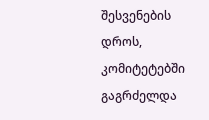შესვენების დროს, კომიტეტებში გაგრძელდა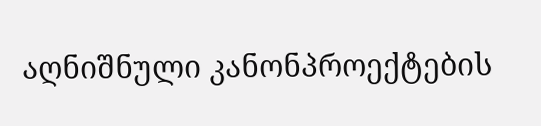აღნიშნული კანონპროექტების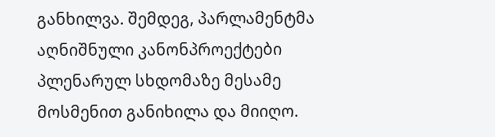განხილვა. შემდეგ, პარლამენტმა აღნიშნული კანონპროექტები პლენარულ სხდომაზე მესამე მოსმენით განიხილა და მიიღო.